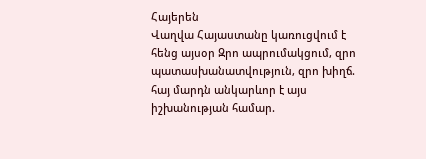Հայերեն
Վաղվա Հայաստանը կառուցվում է հենց այսօր Զրո ապրումակցում, զրո պատասխանատվություն, զրո խիղճ. հայ մարդն անկարևոր է այս իշխանության համար.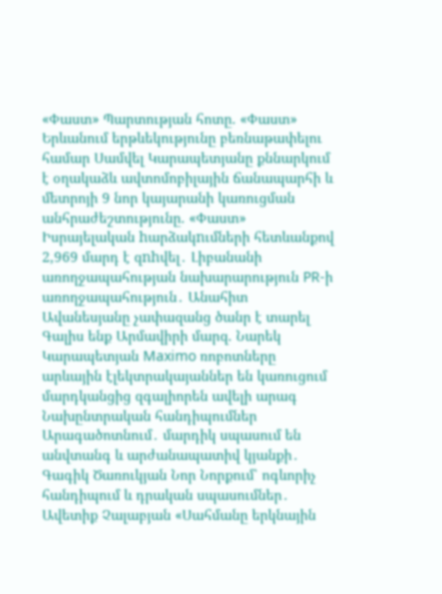«Փաստ» Պարտության հոտը. «Փաստ» Երևանում երթևեկությունը բեռնաթափելու համար Սամվել Կարապետյանը քննարկում է օղակաձև ավտոմոբիլային ճանապարհի և մետրոյի 9 նոր կայարանի կառուցման անհրաժեշտությունը. «Փաստ» Իսրայելական hարձակnւմների հետևանքով 2,969 մարդ է զnhվել․ Լիբանանի առողջապահության նախարարություն PR-ի առողջապահություն․ Անահիտ Ավանեսյանը չափազանց ծանր է տարել Գալիս ենք Արմավիրի մարզ. Նարեկ Կարապետյան Maximo ռոբոտները արևային էլեկտրակայաններ են կառուցում մարդկանցից զգալիորեն ավելի արագ Նախընտրական հանդիպումներ Արագածոտնում․ մարդիկ սպասում են անվտանգ և արժանապատիվ կյանքի․ Գագիկ Ծառուկյան Նոր Նորքում՝ ոգևորիչ հանդիպում և դրական սպասումներ․ Ավետիք Չալաբյան «Սահմանը երկնային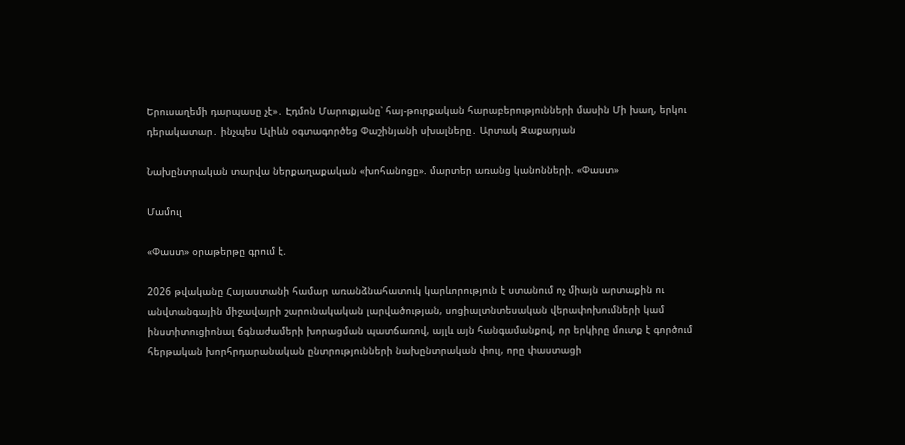Երուսաղեմի դարպասը չէ»․ Էդմոն Մարուքյանը՝ հայ-թուրքական հարաբերությունների մասին Մի խաղ, երկու դերակատար․ ինչպես Ալիևն օգտագործեց Փաշինյանի սխալները․ Արտակ Զաքարյան

Նախընտրական տարվա ներքաղաքական «խոհանոցը». մարտեր առանց կանոնների. «Փաստ»

Մամուլ

«Փաստ» օրաթերթը գրում է.

2026 թվականը Հայաստանի համար առանձնահատուկ կարևորություն է ստանում ոչ միայն արտաքին ու անվտանգային միջավայրի շարունակական լարվածության, սոցիալտնտեսական վերափոխումների կամ ինստիտուցիոնալ ճգնաժամերի խորացման պատճառով, այլև այն հանգամանքով, որ երկիրը մուտք է գործում հերթական խորհրդարանական ընտրությունների նախընտրական փուլ, որը փաստացի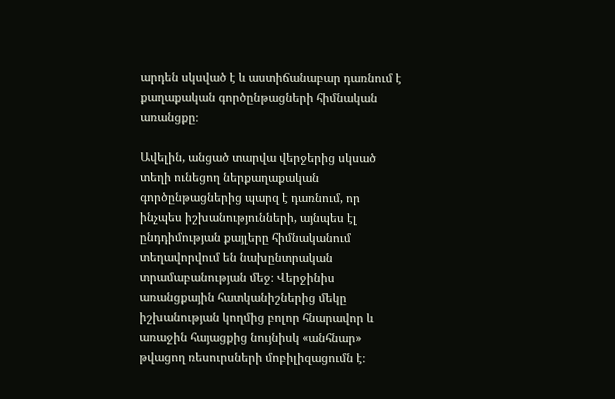արդեն սկսված է և աստիճանաբար դառնում է քաղաքական գործընթացների հիմնական առանցքը։

Ավելին, անցած տարվա վերջերից սկսած տեղի ունեցող ներքաղաքական գործընթացներից պարզ է դառնում, որ ինչպես իշխանությունների, այնպես էլ ընդդիմության քայլերը հիմնականում տեղավորվում են նախընտրական տրամաբանության մեջ։ Վերջինիս առանցքային հատկանիշներից մեկը իշխանության կողմից բոլոր հնարավոր և առաջին հայացքից նույնիսկ «անհնար» թվացող ռեսուրսների մոբիլիզացումն է։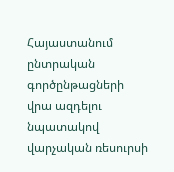Հայաստանում ընտրական գործընթացների վրա ազդելու նպատակով վարչական ռեսուրսի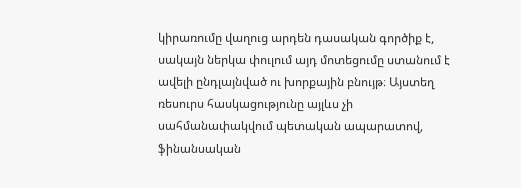կիրառումը վաղուց արդեն դասական գործիք է, սակայն ներկա փուլում այդ մոտեցումը ստանում է ավելի ընդլայնված ու խորքային բնույթ։ Այստեղ ռեսուրս հասկացությունը այլևս չի սահմանափակվում պետական ապարատով, ֆինանսական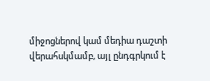միջոցներով կամ մեդիա դաշտի վերահսկմամբ, այլ ընդգրկում է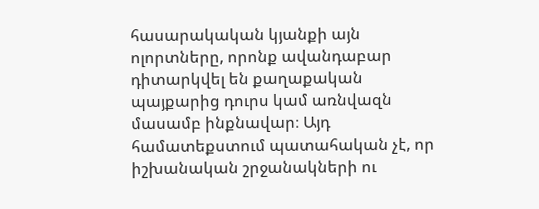հասարակական կյանքի այն ոլորտները, որոնք ավանդաբար դիտարկվել են քաղաքական պայքարից դուրս կամ առնվազն մասամբ ինքնավար։ Այդ համատեքստում պատահական չէ, որ իշխանական շրջանակների ու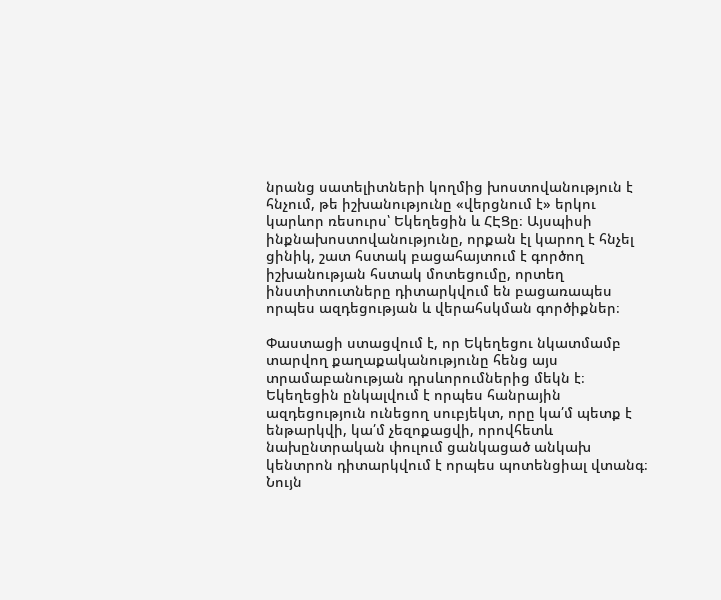նրանց սատելիտների կողմից խոստովանություն է հնչում, թե իշխանությունը «վերցնում է» երկու կարևոր ռեսուրս՝ Եկեղեցին և ՀԷՑը։ Այսպիսի ինքնախոստովանությունը, որքան էլ կարող է հնչել ցինիկ, շատ հստակ բացահայտում է գործող իշխանության հստակ մոտեցումը, որտեղ ինստիտուտները դիտարկվում են բացառապես որպես ազդեցության և վերահսկման գործիքներ։

Փաստացի ստացվում է, որ Եկեղեցու նկատմամբ տարվող քաղաքականությունը հենց այս տրամաբանության դրսևորումներից մեկն է։ Եկեղեցին ընկալվում է որպես հանրային ազդեցություն ունեցող սուբյեկտ, որը կա՛մ պետք է ենթարկվի, կա՛մ չեզոքացվի, որովհետև նախընտրական փուլում ցանկացած անկախ կենտրոն դիտարկվում է որպես պոտենցիալ վտանգ։ Նույն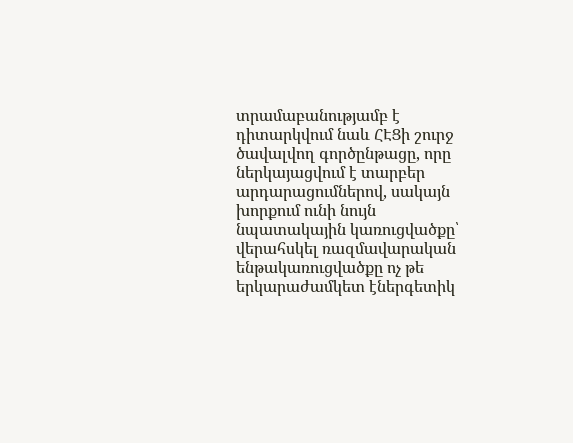տրամաբանությամբ է դիտարկվում նաև ՀԷՑի շուրջ ծավալվող գործընթացը, որը ներկայացվում է տարբեր արդարացումներով, սակայն խորքում ունի նույն նպատակային կառուցվածքը՝ վերահսկել ռազմավարական ենթակառուցվածքը ոչ թե երկարաժամկետ էներգետիկ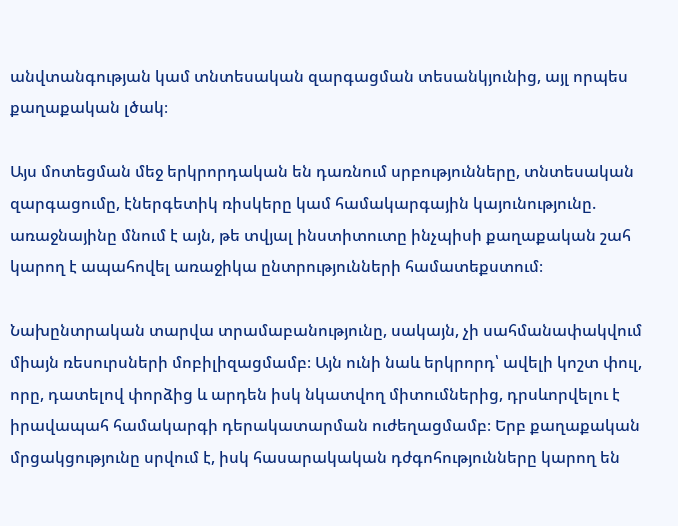անվտանգության կամ տնտեսական զարգացման տեսանկյունից, այլ որպես քաղաքական լծակ։

Այս մոտեցման մեջ երկրորդական են դառնում սրբությունները, տնտեսական զարգացումը, էներգետիկ ռիսկերը կամ համակարգային կայունությունը. առաջնայինը մնում է այն, թե տվյալ ինստիտուտը ինչպիսի քաղաքական շահ կարող է ապահովել առաջիկա ընտրությունների համատեքստում։

Նախընտրական տարվա տրամաբանությունը, սակայն, չի սահմանափակվում միայն ռեսուրսների մոբիլիզացմամբ։ Այն ունի նաև երկրորդ՝ ավելի կոշտ փուլ, որը, դատելով փորձից և արդեն իսկ նկատվող միտումներից, դրսևորվելու է իրավապահ համակարգի դերակատարման ուժեղացմամբ։ Երբ քաղաքական մրցակցությունը սրվում է, իսկ հասարակական դժգոհությունները կարող են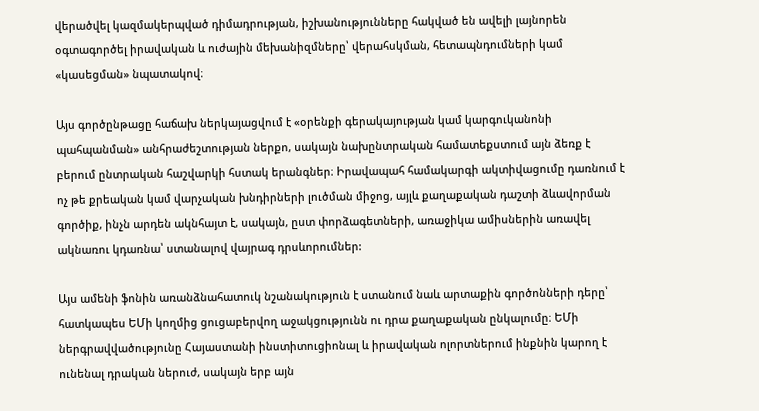վերածվել կազմակերպված դիմադրության, իշխանությունները հակված են ավելի լայնորեն օգտագործել իրավական և ուժային մեխանիզմները՝ վերահսկման, հետապնդումների կամ «կասեցման» նպատակով։

Այս գործընթացը հաճախ ներկայացվում է «օրենքի գերակայության կամ կարգուկանոնի պահպանման» անհրաժեշտության ներքո, սակայն նախընտրական համատեքստում այն ձեռք է բերում ընտրական հաշվարկի հստակ երանգներ։ Իրավապահ համակարգի ակտիվացումը դառնում է ոչ թե քրեական կամ վարչական խնդիրների լուծման միջոց, այլև քաղաքական դաշտի ձևավորման գործիք, ինչն արդեն ակնհայտ է, սակայն, ըստ փորձագետների, առաջիկա ամիսներին առավել ակնառու կդառնա՝ ստանալով վայրագ դրսևորումներ:

Այս ամենի ֆոնին առանձնահատուկ նշանակություն է ստանում նաև արտաքին գործոնների դերը՝ հատկապես ԵՄի կողմից ցուցաբերվող աջակցությունն ու դրա քաղաքական ընկալումը։ ԵՄի ներգրավվածությունը Հայաստանի ինստիտուցիոնալ և իրավական ոլորտներում ինքնին կարող է ունենալ դրական ներուժ, սակայն երբ այն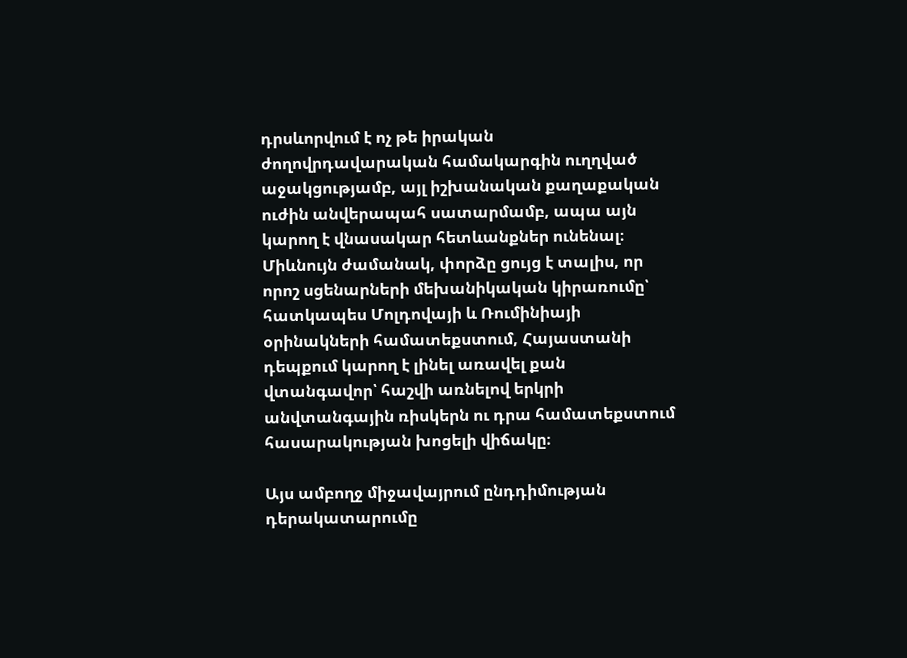դրսևորվում է ոչ թե իրական ժողովրդավարական համակարգին ուղղված աջակցությամբ, այլ իշխանական քաղաքական ուժին անվերապահ սատարմամբ, ապա այն կարող է վնասակար հետևանքներ ունենալ։ Միևնույն ժամանակ, փորձը ցույց է տալիս, որ որոշ սցենարների մեխանիկական կիրառումը՝ հատկապես Մոլդովայի և Ռումինիայի օրինակների համատեքստում, Հայաստանի դեպքում կարող է լինել առավել քան վտանգավոր՝ հաշվի առնելով երկրի անվտանգային ռիսկերն ու դրա համատեքստում հասարակության խոցելի վիճակը։

Այս ամբողջ միջավայրում ընդդիմության դերակատարումը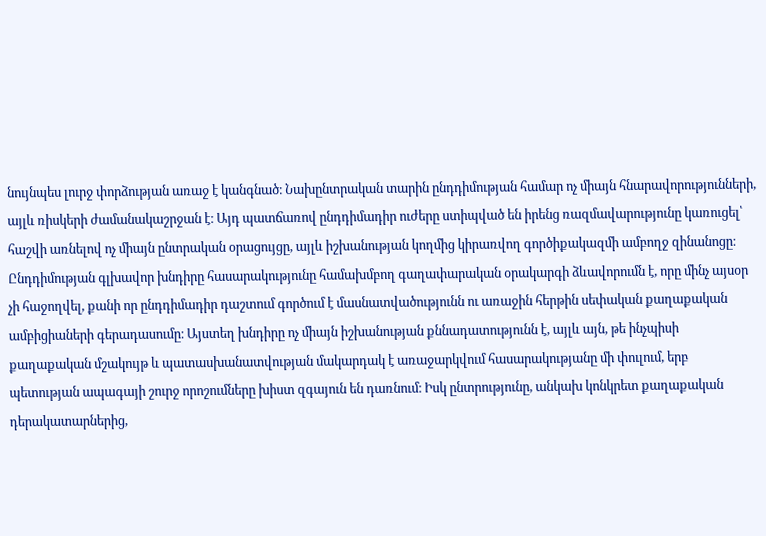նույնպես լուրջ փորձության առաջ է կանգնած։ Նախընտրական տարին ընդդիմության համար ոչ միայն հնարավորությունների, այլև ռիսկերի ժամանակաշրջան է։ Այդ պատճառով ընդդիմադիր ուժերը ստիպված են իրենց ռազմավարությունը կառուցել՝ հաշվի առնելով ոչ միայն ընտրական օրացույցը, այլև իշխանության կողմից կիրառվող գործիքակազմի ամբողջ զինանոցը։ Ընդդիմության գլխավոր խնդիրը հասարակությունը համախմբող գաղափարական օրակարգի ձևավորումն է, որը մինչ այսօր չի հաջողվել, քանի որ ընդդիմադիր դաշտում գործում է մասնատվածությունն ու առաջին հերթին սեփական քաղաքական ամբիցիաների գերադասումը։ Այստեղ խնդիրը ոչ միայն իշխանության քննադատությունն է, այլև այն, թե ինչպիսի քաղաքական մշակույթ և պատասխանատվության մակարդակ է առաջարկվում հասարակությանը մի փուլում, երբ պետության ապագայի շուրջ որոշումները խիստ զգայուն են դառնում։ Իսկ ընտրությունը, անկախ կոնկրետ քաղաքական դերակատարներից,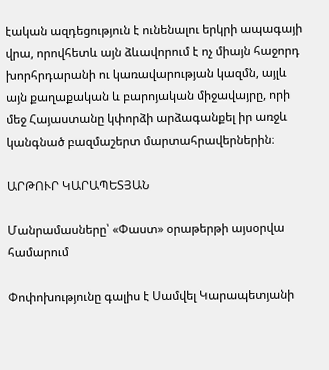էական ազդեցություն է ունենալու երկրի ապագայի վրա, որովհետև այն ձևավորում է ոչ միայն հաջորդ խորհրդարանի ու կառավարության կազմն, այլև այն քաղաքական և բարոյական միջավայրը, որի մեջ Հայաստանը կփորձի արձագանքել իր առջև կանգնած բազմաշերտ մարտահրավերներին։

ԱՐԹՈՒՐ ԿԱՐԱՊԵՏՅԱՆ

Մանրամասները՝ «Փաստ» օրաթերթի այսօրվա համարում

Փոփոխությունը գալիս է Սամվել Կարապետյանի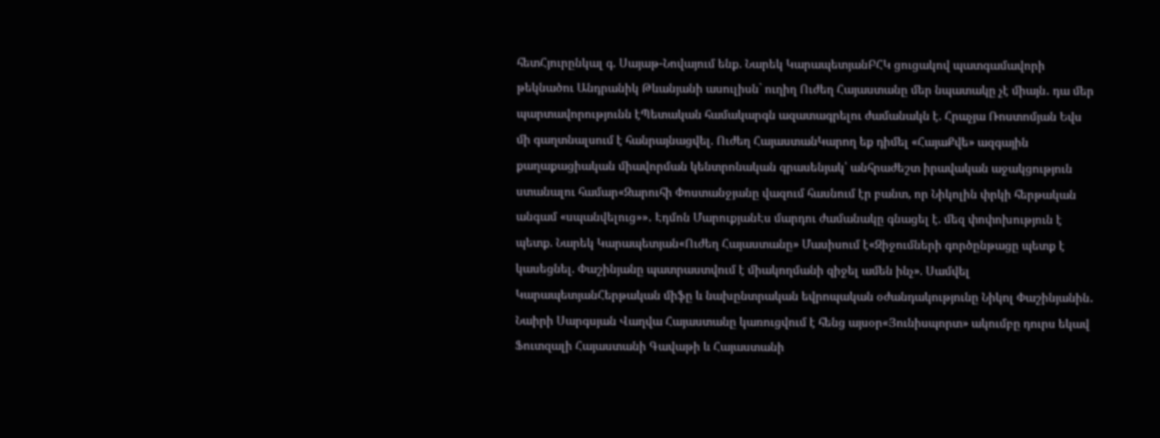հետՀյուրընկալ գ. Սայաթ-Նովայում ենք. Նարեկ ԿարապետյանԲՀԿ ցուցակով պատգամավորի թեկնածու Անդրանիկ Թևանյանի ասուլիսն` ուղիղ Ուժեղ Հայաստանը մեր նպատակը չէ միայն․ դա մեր պարտավորությունն էՊետական համակարգն ազատագրելու ժամանակն է. Հրաչյա Ռոստոմյան Եվս մի գաղտնալսում է հանրայնացվել. Ուժեղ ՀայաստանԿարող եք դիմել «ՀայաՔվե» ազգային քաղաքացիական միավորման կենտրոնական գրասենյակ՝ անհրաժեշտ իրավական աջակցություն ստանալու համար«Զարուհի Փոստանջյանը վազում հասնում էր բանտ, որ Նիկոլին փրկի հերթական անգամ «սպանվելուց»»․ Էդմոն ՄարուքյանԷս մարդու ժամանակը գնացել է. մեզ փոփոխություն է պետք. Նարեկ Կարապետյան«Ուժեղ Հայաստանը» Մասիսում է«Զիջումների գործընթացը պետք է կասեցնել. Փաշինյանը պատրաստվում է միակողմանի զիջել ամեն ինչ». Սամվել ԿարապետյանՀերթական միֆը և նախընտրական եվրոպական օժանդակությունը Նիկոլ Փաշինյանին․ Նաիրի Սարգսյան Վաղվա Հայաստանը կառուցվում է հենց այսօր«Յունիսպորտ» ակումբը դուրս եկավ Ֆուտզալի Հայաստանի Գավաթի և Հայաստանի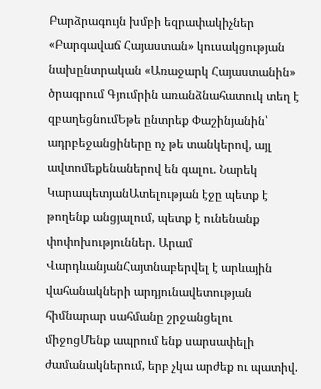Բարձրագույն խմբի եզրափակիչներ «Բարգավաճ Հայաստան» կուսակցության նախընտրական «Առաջարկ Հայաստանին» ծրագրում Գյումրին առանձնահատուկ տեղ է զբաղեցնումԵթե ընտրեք Փաշինյանին՝ ադրբեջանցիները ոչ թե տանկերով, այլ ավտոմեքենաներով են գալու. Նարեկ ԿարապետյանԱտելության էջը պետք է թողենք անցյալում, պետք է ունենանք փոփոխություններ. Արամ ՎարդևանյանՀայտնաբերվել է արևային վահանակների արդյունավետության հիմնարար սահմանը շրջանցելու միջոցՄենք ապրում ենք սարսափելի ժամանակներում, երբ չկա արժեք ու պատիվ.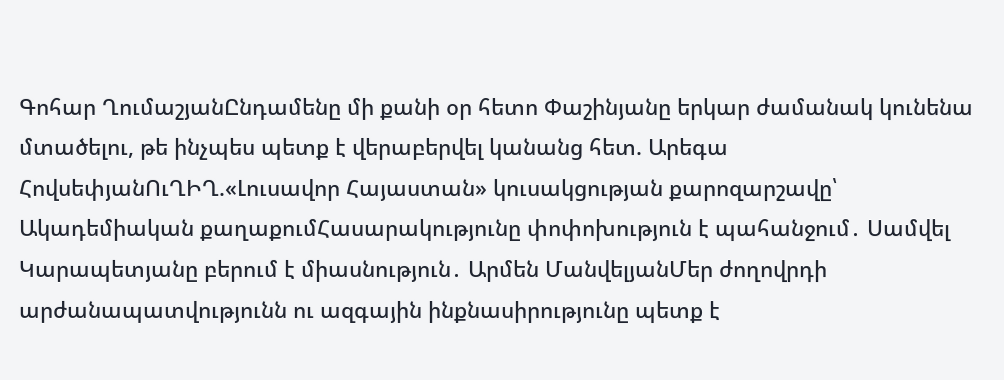Գոհար ՂումաշյանԸնդամենը մի քանի օր հետո Փաշինյանը երկար ժամանակ կունենա մտածելու, թե ինչպես պետք է վերաբերվել կանանց հետ. Արեգա ՀովսեփյանՈւՂԻՂ.«Լուսավոր Հայաստան» կուսակցության քարոզարշավը՝ Ակադեմիական քաղաքումՀասարակությունը փոփոխություն է պահանջում․ Սամվել Կարապետյանը բերում է միասնություն․ Արմեն ՄանվելյանՄեր ժողովրդի արժանապատվությունն ու ազգային ինքնասիրությունը պետք է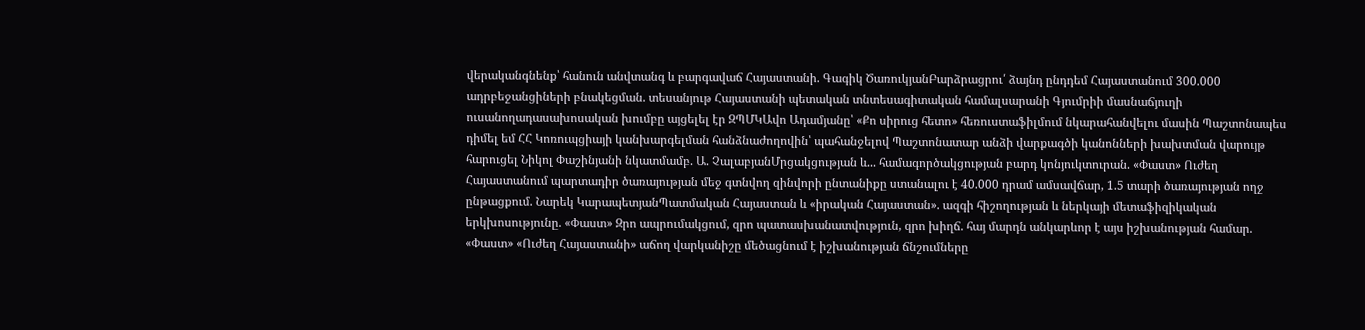վերականգնենք՝ հանուն անվտանգ և բարգավաճ Հայաստանի. Գագիկ ԾառուկյանԲարձրացրու՛ ձայնդ ընդդեմ Հայաստանում 300.000 ադրբեջանցիների բնակեցման. տեսանյութ Հայաստանի պետական տնտեսագիտական համալսարանի Գյումրիի մասնաճյուղի ուսանողադասախոսական խումբը այցելել էր ԶՊՄԿԱվո Ադամյանը՝ «Քո սիրուց հետո» հեռուստաֆիլմում նկարահանվելու մասին Պաշտոնապես դիմել եմ ՀՀ Կոռուպցիայի կանխարգելման հանձնաժողովին՝ պահանջելով Պաշտոնատար անձի վարքագծի կանոնների խախտման վարույթ հարուցել Նիկոլ Փաշինյանի նկատմամբ. Ա. ՉալաբյանՄրցակցության և... համագործակցության բարդ կոնյուկտուրան. «Փաստ» Ուժեղ Հայաստանում պարտադիր ծառայության մեջ գտնվող զինվորի ընտանիքը ստանալու է 40.000 դրամ ամսավճար, 1.5 տարի ծառայության ողջ ընթացքում. Նարեկ ԿարապետյանՊատմական Հայաստան և «իրական Հայաստան». ազգի հիշողության և ներկայի մետաֆիզիկական երկխոսությունը. «Փաստ» Զրո ապրումակցում, զրո պատասխանատվություն, զրո խիղճ. հայ մարդն անկարևոր է այս իշխանության համար. «Փաստ» «Ուժեղ Հայաստանի» աճող վարկանիշը մեծացնում է իշխանության ճնշումները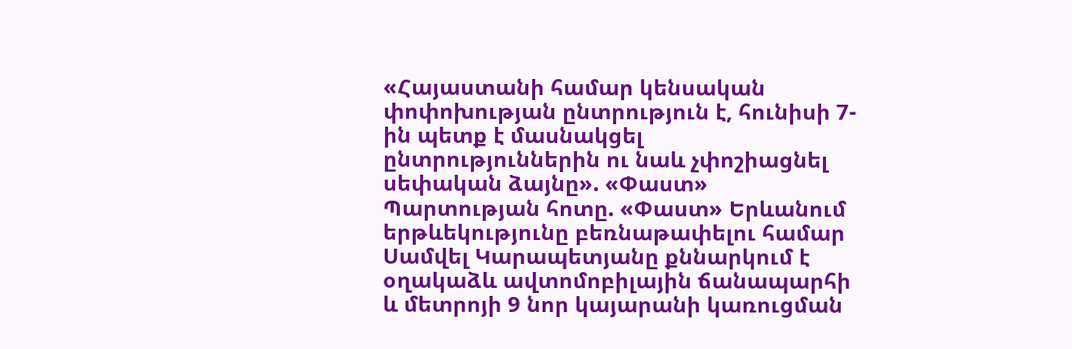«Հայաստանի համար կենսական փոփոխության ընտրություն է, հունիսի 7-ին պետք է մասնակցել ընտրություններին ու նաև չփոշիացնել սեփական ձայնը». «Փաստ» Պարտության հոտը. «Փաստ» Երևանում երթևեկությունը բեռնաթափելու համար Սամվել Կարապետյանը քննարկում է օղակաձև ավտոմոբիլային ճանապարհի և մետրոյի 9 նոր կայարանի կառուցման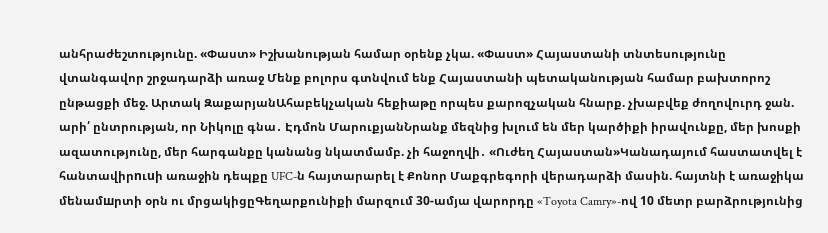անհրաժեշտությունը. «Փաստ» Իշխանության համար օրենք չկա. «Փաստ» Հայաստանի տնտեսությունը վտանգավոր շրջադարձի առաջ Մենք բոլորս գտնվում ենք Հայաստանի պետականության համար բախտորոշ ընթացքի մեջ. Արտակ ԶաքարյանԱհաբեկչական հեքիաթը որպես քարոզչական հնարք. չխաբվեք ժողովուրդ ջան. արի՛ ընտրության, որ Նիկոլը գնա․ Էդմոն ՄարուքյանՆրանք մեզնից խլում են մեր կարծիքի իրավունքը, մեր խոսքի ազատությունը, մեր հարգանքը կանանց նկատմամբ. չի հաջողվի․ «Ուժեղ Հայաստան»Կանադայում հաստատվել է հանտավիրnւuի առաջին դեպքը UFC-ն հայտարարել է Քոնոր Մաքգրեգորի վերադարձի մասին. հայտնի է առաջիկա մենամшրտի օրն ու մրցակիցըԳեղարքունիքի մարզում 30-ամյա վարորդը «Toyota Camry»-ով 10 մետր բարձրությունից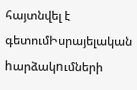հայտնվել է գետումԻսրայելական hարձակnւմների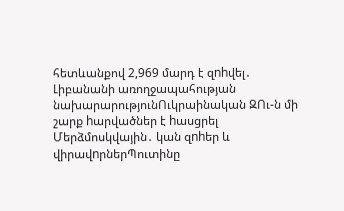հետևանքով 2,969 մարդ է զnhվել․ Լիբանանի առողջապահության նախարարությունՈւկրաինական ԶՈւ-ն մի շարք hարվածներ է hասցրել Մերձմոսկվային․ կան զnhեր և վիրավnրներՊուտինը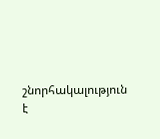շնորհակալություն է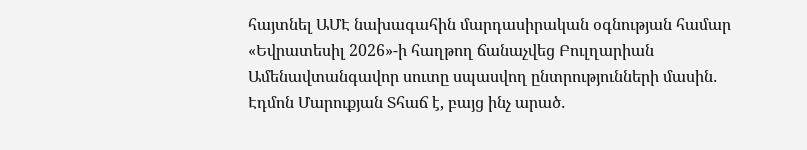հայտնել ԱՄԷ նախագահին մարդասիրական օգնության համար «Եվրատեսիլ 2026»-ի հաղթող ճանաչվեց Բուլղարիան Ամենավտանգավոր սուտը սպասվող ընտրությունների մասին․ Էդմոն Մարուքյան Տհաճ է, բայց ինչ արած․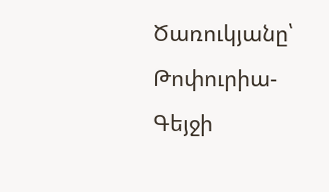Ծառուկյանը՝ Թոփուրիա-Գեյջի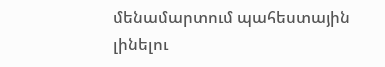մենամարտում պահեստային լինելու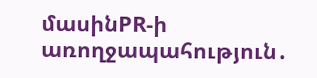մասինPR-ի առողջապահություն․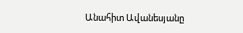Անահիտ Ավանեսյանը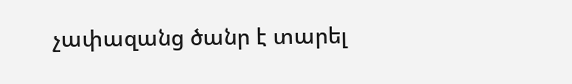չափազանց ծանր է տարել